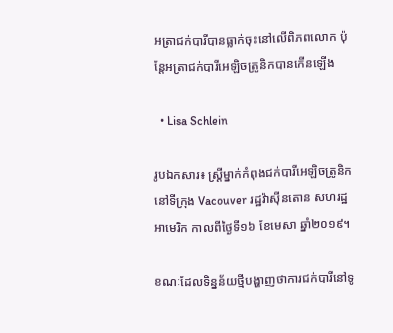អត្រាជក់បារីបានធ្លាក់ចុះនៅលើពិភពលោក ប៉ុន្តែអត្រាជក់បារីអេឡិចត្រូនិកបានកើនឡើង

  • Lisa Schlein

រូបឯកសារ៖ ស្ត្រីម្នាក់កំពុងជក់បារីអេឡិចត្រូនិក នៅទីក្រុង Vacouver រដ្ឋវ៉ាស៊ីនតោន សហរដ្ឋអាមេរិក កាលពីថ្ងៃទី១៦ ខែមេសា ឆ្នាំ២០១៩។

ខណៈដែលទិន្នន័យថ្មីបង្ហាញថាការជក់បារីនៅទូ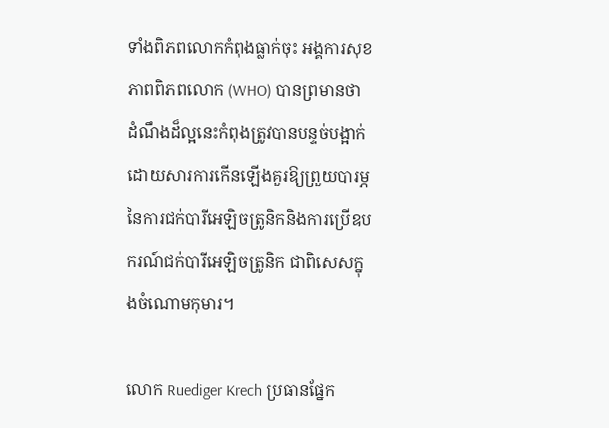ទាំងពិភពលោកកំពុងធ្លាក់ចុះ អង្គការសុខភាពពិភពលោក (WHO) បានព្រមានថា ដំណឹងដ៏ល្អនេះកំពុងត្រូវបានបន្ទច់បង្អាក់ដោយសារការកើនឡើងគួរឱ្យព្រួយបារម្ភនៃការជក់បារីអេឡិចត្រូនិកនិងការប្រើឧបករណ៍ជក់បារីអេឡិចត្រូនិក ជាពិសេសក្នុងចំណោមកុមារ។

លោក Ruediger Krech ប្រធានផ្នែក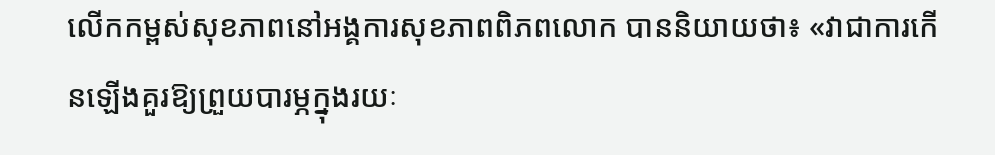លើកកម្ពស់សុខភាពនៅអង្គការសុខភាពពិភពលោក បាននិយាយថា៖ «វាជាការកើនឡើងគួរឱ្យព្រួយបារម្ភក្នុងរយៈ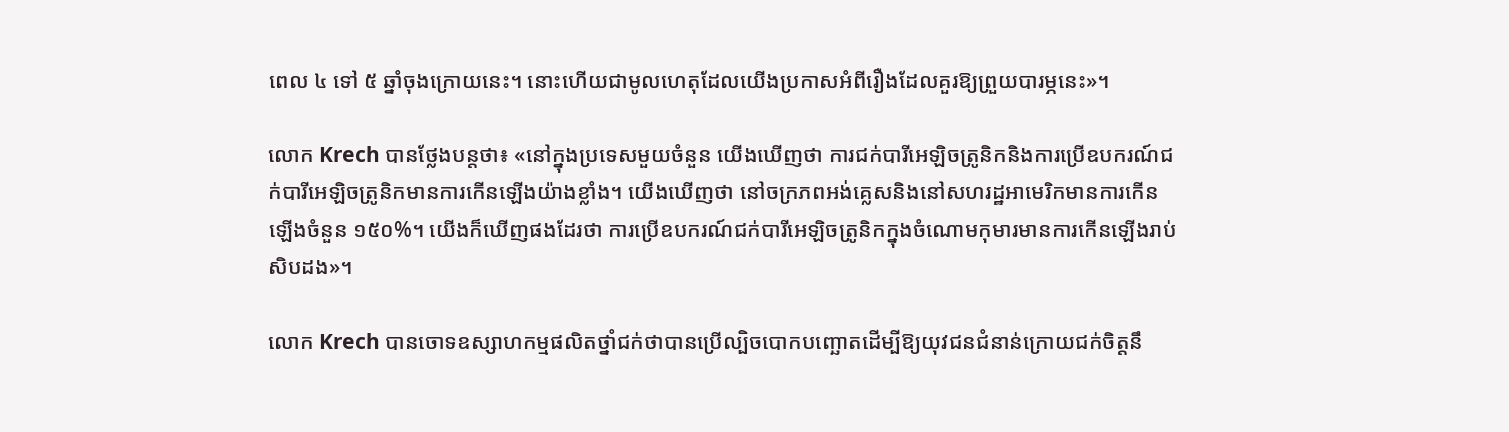ពេល ៤ ទៅ ៥ ឆ្នាំចុងក្រោយនេះ។ នោះហើយជាមូលហេតុដែលយើងប្រកាសអំពីរឿងដែលគួរឱ្យព្រួយបារម្ភនេះ»។

លោក Krech បានថ្លែងបន្តថា៖ «នៅក្នុងប្រទេសមួយចំនួន យើងឃើញថា ការជក់បារីអេឡិចត្រូនិកនិងការប្រើឧបករណ៍ជក់បារីអេឡិចត្រូនិកមានការកើនឡើងយ៉ាងខ្លាំង។ យើងឃើញថា នៅចក្រភពអង់គ្លេសនិងនៅសហរដ្ឋអាមេរិកមានការកើនឡើងចំនួន ១៥០%។ យើងក៏ឃើញផងដែរថា ការប្រើឧបករណ៍ជក់បារីអេឡិចត្រូនិកក្នុងចំណោមកុមារមានការកើនឡើងរាប់សិបដង»។

លោក Krech បានចោទឧស្សាហកម្មផលិតថ្នាំជក់ថាបានប្រើល្បិចបោកបញ្ឆោតដើម្បីឱ្យយុវជនជំនាន់ក្រោយជក់ចិត្តនឹ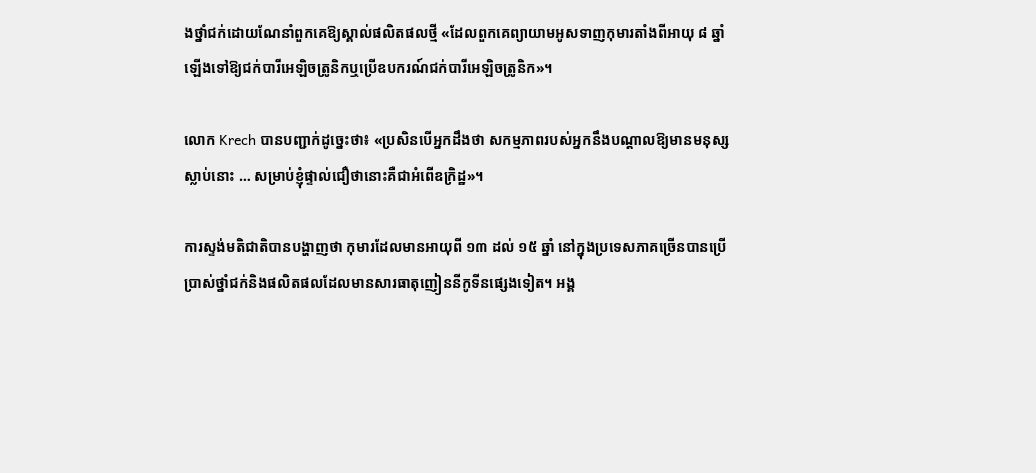ងថ្នាំជក់ដោយណែនាំពួកគេឱ្យស្គាល់ផលិតផលថ្មី «ដែលពួកគេព្យាយាមអូសទាញកុមារតាំងពីអាយុ ៨ ឆ្នាំឡើងទៅឱ្យជក់បារីអេឡិចត្រូនិកឬប្រើឧបករណ៍ជក់បារីអេឡិចត្រូនិក»។

លោក Krech បានបញ្ជាក់ដូច្នេះថា៖ «ប្រសិនបើអ្នកដឹងថា សកម្មភាពរបស់អ្នកនឹងបណ្តាលឱ្យមានមនុស្សស្លាប់នោះ … សម្រាប់ខ្ញុំផ្ទាល់ជឿថានោះគឺជាអំពើឧក្រិដ្ឋ»។

ការស្ទង់មតិជាតិបានបង្ហាញថា កុមារដែលមានអាយុពី ១៣ ដល់ ១៥ ឆ្នាំ នៅក្នុងប្រទេសភាគច្រើនបានប្រើប្រាស់ថ្នាំជក់និងផលិតផលដែលមានសារធាតុញៀននីកូទីនផ្សេងទៀត។ អង្គ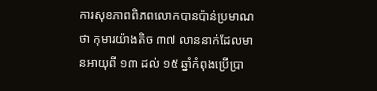ការសុខភាពពិភពលោកបានប៉ាន់ប្រមាណថា កុមារយ៉ាងតិច ៣៧ លាននាក់ដែលមានអាយុពី ១៣ ដល់ ១៥ ឆ្នាំកំពុងប្រើប្រា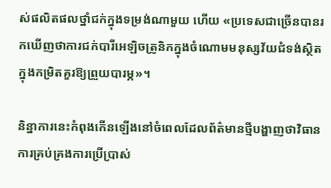ស់ផលិតផលថ្នាំជក់ក្នុងទម្រង់ណាមួយ ហើយ «ប្រទេសជាច្រើនបានរកឃើញថាការជក់បារីអេឡិចត្រូនិកក្នុងចំណោមមនុស្សវ័យជំទង់ស្ថិតក្នុងកម្រិតគួរឱ្យព្រួយបារម្ភ»។

និន្នាការនេះកំពុងកើនឡើងនៅចំពេលដែលព័ត៌មានថ្មីបង្ហាញថាវិធានការគ្រប់គ្រងការប្រើប្រាស់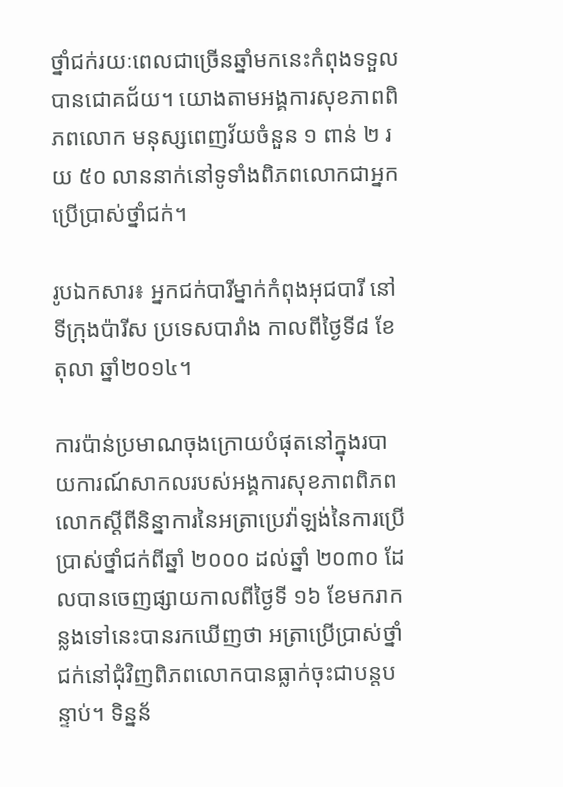ថ្នាំជក់រយៈពេលជាច្រើនឆ្នាំមកនេះកំពុងទទួលបានជោគជ័យ។ យោងតាមអង្គការសុខភាពពិភពលោក មនុស្សពេញវ័យចំនួន ១ ពាន់ ២ រយ ៥០ លាននាក់នៅទូទាំងពិភពលោកជាអ្នកប្រើប្រាស់ថ្នាំជក់។

រូបឯកសារ៖ អ្នកជក់បារីម្នាក់កំពុងអុជបារី នៅទីក្រុងប៉ារីស ប្រទេសបារាំង កាលពីថ្ងៃទី៨ ខែតុលា ឆ្នាំ២០១៤។

ការប៉ាន់ប្រមាណចុងក្រោយបំផុតនៅក្នុងរបាយការណ៍សាកលរបស់អង្គការសុខភាពពិភពលោកស្តីពីនិន្នាការនៃអត្រាប្រេវ៉ាឡង់នៃការប្រើប្រាស់ថ្នាំជក់ពីឆ្នាំ ២០០០ ដល់ឆ្នាំ ២០៣០ ដែលបានចេញផ្សាយកាលពីថ្ងៃទី ១៦ ខែមករាកន្លងទៅនេះបានរកឃើញថា អត្រាប្រើប្រាស់ថ្នាំជក់នៅជុំវិញពិភពលោកបានធ្លាក់ចុះជាបន្តបន្ទាប់។ ទិន្នន័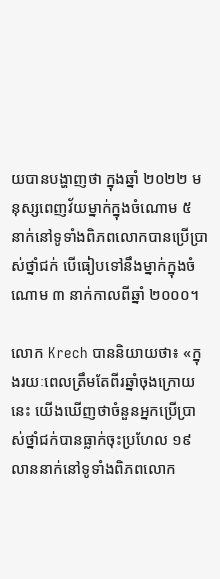យបានបង្ហាញថា ក្នុងឆ្នាំ ២០២២ មនុស្សពេញវ័យម្នាក់ក្នុងចំណោម ៥ នាក់នៅទូទាំងពិភពលោកបានប្រើប្រាស់ថ្នាំជក់ បើធៀបទៅនឹងម្នាក់ក្នុងចំណោម ៣ នាក់កាលពីឆ្នាំ ២០០០។

លោក Krech បាននិយាយថា៖ «ក្នុងរយៈពេលត្រឹមតែពីរឆ្នាំចុងក្រោយនេះ យើងឃើញថាចំនួនអ្នកប្រើប្រាស់ថ្នាំជក់បានធ្លាក់ចុះប្រហែល ១៩ លាននាក់នៅទូទាំងពិភពលោក‍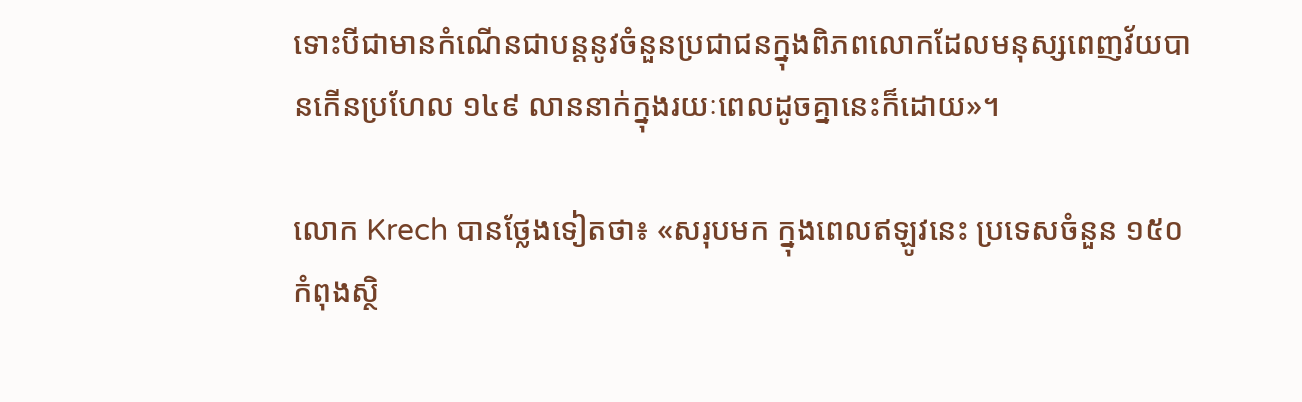ទោះបីជាមានកំណើនជាបន្តនូវចំនួនប្រជាជនក្នុងពិភពលោកដែលមនុស្សពេញវ័យបានកើនប្រហែល ១៤៩ លាននាក់ក្នុងរយៈពេលដូចគ្នានេះក៏ដោយ‍»។

លោក Krech បានថ្លែងទៀតថា៖ «សរុបមក ក្នុងពេលឥឡូវនេះ ប្រទេសចំនួន ១៥០ កំពុងស្ថិ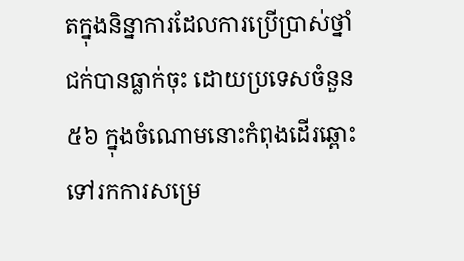តក្នុងនិន្នាការដែលការប្រើប្រាស់ថ្នាំជក់បានធ្លាក់ចុះ ដោយប្រទេសចំនួន ៥៦ ក្នុងចំណោមនោះកំពុងដើរឆ្ពោះទៅរកការសម្រេ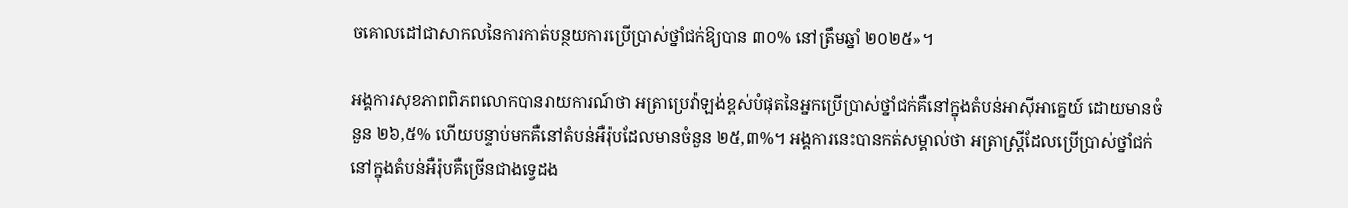ចគោលដៅជាសាកលនៃការកាត់បន្ថយការប្រើប្រាស់ថ្នាំជក់ឱ្យបាន ៣០% នៅត្រឹមឆ្នាំ ២០២៥»។

អង្គការសុខភាពពិភពលោកបានរាយការណ៍ថា អត្រាប្រេវ៉ាឡង់ខ្ពស់បំផុតនៃអ្នកប្រើប្រាស់ថ្នាំជក់គឺនៅក្នុងតំបន់អាស៊ីអាគ្នេយ៍ ដោយមានចំនួន ២៦,៥% ហើយបន្ទាប់មកគឺនៅតំបន់អឺរ៉ុបដែលមានចំនួន ២៥,៣%។ អង្គការនេះបានកត់សម្គាល់ថា អត្រាស្ត្រីដែលប្រើប្រាស់ថ្នាំជក់នៅក្នុងតំបន់អឺរ៉ុបគឺច្រើនជាងទ្វេដង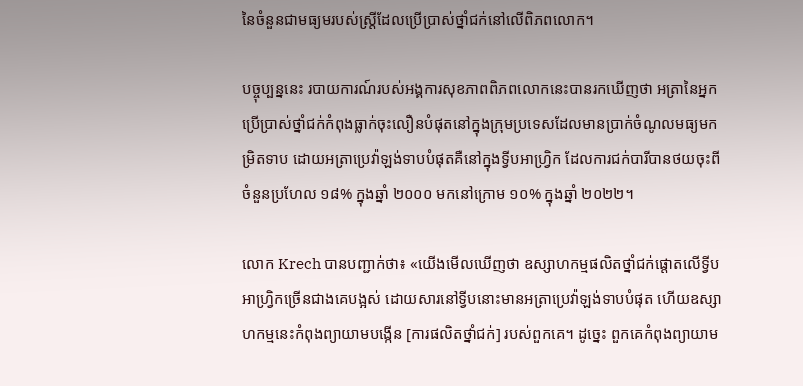នៃចំនួនជាមធ្យមរបស់ស្រ្តីដែលប្រើប្រាស់ថ្នាំជក់នៅលើពិភពលោក។

បច្ចុប្បន្ននេះ របាយការណ៍របស់អង្គការសុខភាពពិភពលោកនេះបានរកឃើញថា អត្រានៃអ្នកប្រើប្រាស់ថ្នាំជក់កំពុងធ្លាក់ចុះលឿនបំផុតនៅក្នុងក្រុមប្រទេសដែលមានប្រាក់ចំណូលមធ្យមកម្រិតទាប ដោយអត្រាប្រេវ៉ាឡង់ទាបបំផុតគឺនៅក្នុងទ្វីបអាហ្រ្វិក ដែលការជក់បារីបានថយចុះពីចំនួនប្រហែល ១៨% ក្នុងឆ្នាំ ២០០០ មកនៅក្រោម ១០% ក្នុងឆ្នាំ ២០២២។

លោក Krech បានបញ្ជាក់ថា៖ «យើងមើលឃើញថា ឧស្សាហកម្មផលិតថ្នាំជក់ផ្តោតលើទ្វីបអាហ្រ្វិកច្រើនជាងគេបង្អស់ ដោយសារនៅទ្វីបនោះមានអត្រាប្រេវ៉ាឡង់ទាបបំផុត ហើយឧស្សាហកម្មនេះកំពុងព្យាយាមបង្កើន [ការផលិតថ្នាំជក់] របស់ពួកគេ។ ដូច្នេះ ពួកគេកំពុងព្យាយាម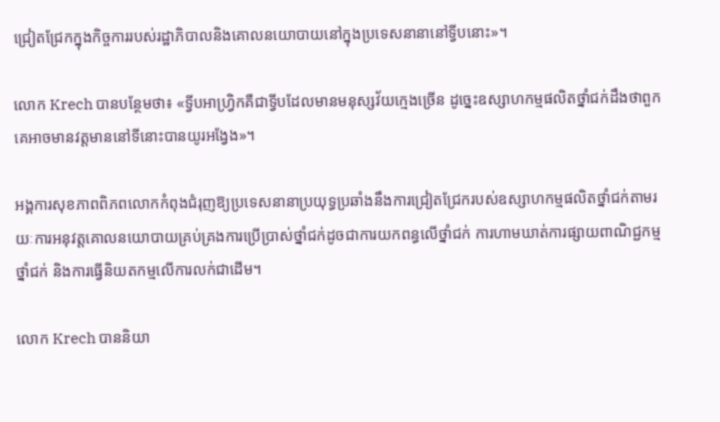ជ្រៀតជ្រែកក្នុងកិច្ចការរបស់រដ្ឋាភិបាលនិងគោលនយោបាយនៅក្នុងប្រទេសនានានៅទ្វីបនោះ»។

លោក Krech បានបន្ថែមថា៖ «ទ្វីបអាហ្រ្វិកគឺជាទ្វីបដែលមានមនុស្សវ័យក្មេងច្រើន ដូច្នេះឧស្សាហកម្មផលិតថ្នាំជក់ដឹងថាពួកគេអាចមានវត្តមាននៅទីនោះបានយូរអង្វែង‍»។

អង្គការសុខភាពពិភពលោកកំពុងជំរុញឱ្យប្រទេសនានាប្រយុទ្ធប្រឆាំងនឹងការជ្រៀតជ្រែករបស់ឧស្សាហកម្មផលិតថ្នាំជក់តាមរយៈការអនុវត្តគោលនយោបាយគ្រប់គ្រងការប្រើប្រាស់ថ្នាំជក់ដូចជាការយកពន្ធលើថ្នាំជក់ ការហាមឃាត់ការផ្សាយពាណិជ្ជកម្មថ្នាំជក់ និងការធ្វើនិយតកម្មលើការលក់ជាដើម។

លោក Krech បាននិយា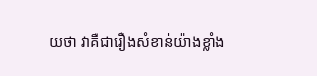យថា វាគឺជារឿងសំខាន់យ៉ាងខ្លាំង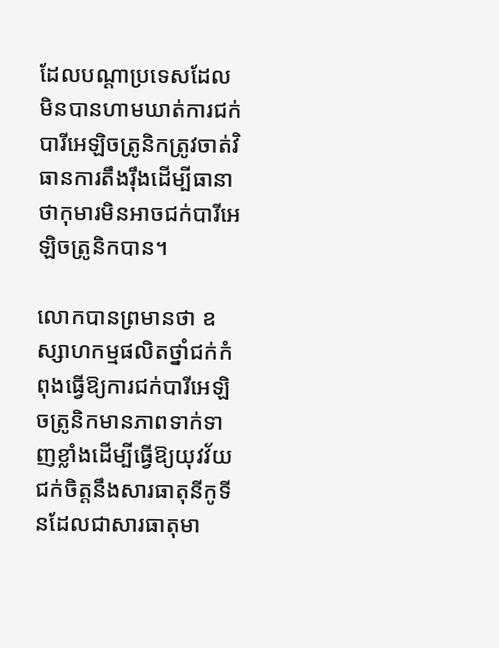ដែលបណ្ដាប្រទេសដែលមិនបានហាមឃាត់ការជក់បារីអេឡិចត្រូនិកត្រូវចាត់វិធានការតឹងរ៉ឹងដើម្បីធានាថាកុមារមិនអាចជក់បារីអេឡិចត្រូនិកបាន។

លោកបានព្រមានថា ឧស្សាហកម្មផលិតថ្នាំជក់កំពុងធ្វើឱ្យការជក់បារីអេឡិចត្រូនិកមានភាពទាក់ទាញខ្លាំងដើម្បីធ្វើឱ្យយុវវ័យជក់ចិត្តនឹងសារធាតុនីកូទីនដែលជាសារធាតុមា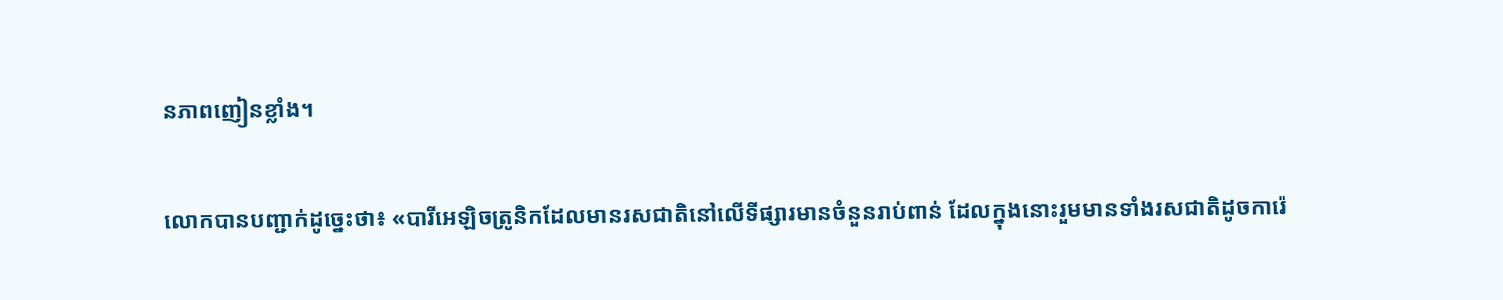នភាពញៀនខ្លាំង។

លោកបានបញ្ជាក់ដូច្នេះថា៖ «បារីអេឡិចត្រូនិកដែលមានរសជាតិនៅលើទីផ្សារមានចំនួនរាប់ពាន់ ដែលក្នុងនោះរួមមានទាំងរសជាតិដូចការ៉េ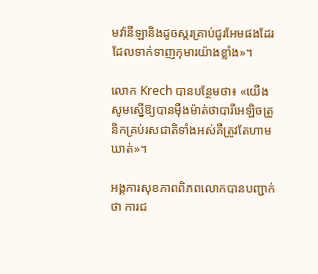មវ៉ានីឡានិងដូចស្ករគ្រាប់ជូរអែមផងដែរ ដែលទាក់ទាញកុមារយ៉ាងខ្លាំង»។

លោក Krech បានបន្ថែមថា៖ «យើងសូមស្នើឱ្យបានម៉ឺងម៉ាត់ថាបារីអេឡិចត្រូនិកគ្រប់រសជាតិទាំងអស់គឺត្រូវតែហាមឃាត់»។

អង្គការសុខភាពពិភពលោកបានបញ្ជាក់ថា ការជ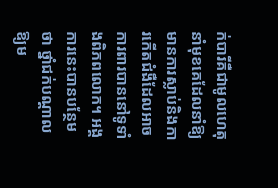ក់បារីគឺជាមូលហេតុនាំមុខគេដែលនាំឱ្យមានការស្លាប់និងការកើតជំងឺដែលអាចការពារបាននៅទូទាំងពិភពលោក។ អង្គការនេះបានបន្ថែមថា ថ្នាំជក់បណ្តាលឱ្យម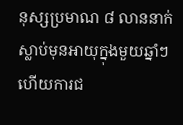នុស្សប្រមាណ ៨ លាននាក់ស្លាប់មុនអាយុក្នុងមួយឆ្នាំៗ ហើយការជ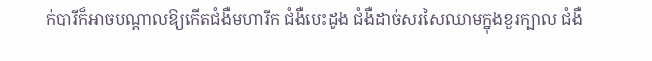ក់បារីក៏អាចបណ្តាលឱ្យកើតជំងឺមហារីក ជំងឺបេះដូង ជំងឺដាច់សរសៃឈាមក្នុងខួរក្បាល ជំងឺ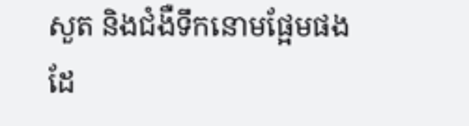សួត និងជំងឺទឹកនោមផ្អែមផងដែ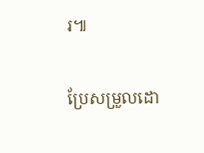រ៕

ប្រែសម្រួលដោ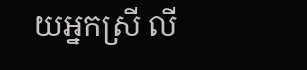យអ្នកស្រី លី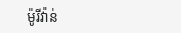ម៉ូរីវ៉ាន់